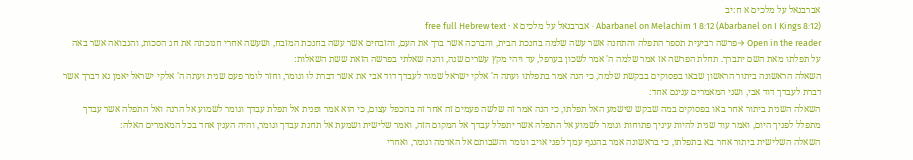אברבנאל על מלכים א ח:יב
Abarbanel on Melachim 1 8:12 (Abarbanel on I Kings 8:12) · אברבנאל על מלכים א · free full Hebrew text
Open in the reader →פרשה רביעית תספר התפלה והתחנה אשר עשה שלמה בחנכת הבית, והברכה אשר ברך את העם, והזבחים אשר עשה בחנכת המזבח, ושעשה אחרי חנוכתה את חג הסכות, והנבואה אשר באה על תפלתו מאת השם יתברך. תחלת הפרשה אז אמר שלמה ה' אמר לשכון בערפל, עד ויהי מקץ עשרים שנה, והנה שאלתי בפרשה הזאת ששת השאלות:
השאלה הראשונה ביתור הראשון שבאו בפסוקים בבקשת שלמה, כי הנה אמר בתפלתו ועתה ה' אלקי ישראל שמור לעבדך דוד אבי את אשר דברת לו וגומר, וחזר לומר פעם שנית ועתה ה' אלקי ישראל יאמן נא דברך אשר דברת לעבדך דוד אבי, ושני המאמרים ענינם אחד:
השאלה השנית ביתור אחר באו בפסוקים במה שבקש שישמע האל תפלתו, כי הנה אמר זה שלשה פעמים זה אחר זה בהכפל עצום, כי הוא אמר ופנית אל תפלת עבדך וגומר לשמוע אל הרנה ואל התפלה אשר עבדך מתפלל לפניך היום, ואמר עוד שנית להיות עיניך פתוחות וגומר לשמוע אל התפלה אשר יתפלל עבדך אל המקום הזה, ואמר שלישית ושמעת אל תחנת עבדך וגומר, והיה הענין אחד בכל המאמרים האלה:
השאלה השלישית ביתור אחר בא בתפלתו, כי בראשונה אמר בהנגף עמך לפני אויב וגומר והשבותם אל האדמה וגומר, ואחרי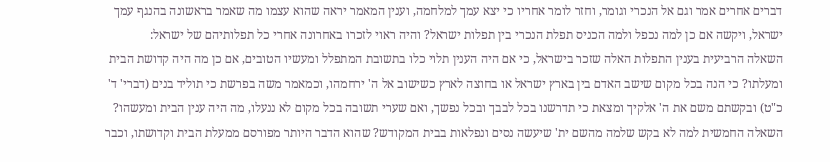דברים אחרים אמר וגם אל הנכרי וגומר, וחזר לומר אחריו כי יצא עמך למלחמה, וענין המאמר יראה שהוא עצמו מה שאמר בראשונה בהנגף עמך ישראל, ויקשה אם כן למה נכפל ולמה הכניס תפלת הנכרי בין תפלות ישראל? והיה ראוי לזכרו באחרונה אחרי כל תפלותיהם של ישראל:
השאלה הרביעית בענין התפלות האלה שזכר בישראל, כי אם היה הענין תלוי כלו בתשובת המתפלל ומעשיו הטובים, אם כן מה היה קדושת הבית ומעלתו? כי הנה בכל מקום שישב האדם בין בארץ ישראל או בחוצה לארץ כשישוב אל ה' ירחמהו, וכמאמר משה בפרשת כי תוליד בנים (דברי' ד' כ"ט) ובקשתם משם את ה' אלקיך ומצאת כי תדרשנו בכל לבבך ובכל נפשך, ואם שערי תשובה בכל מקום לא ננעלו, מה היה ענין הבית ומעשהו? השאלה החמשית למה לא בקש שלמה מהשם ית' שיעשה נסים ונפלאות בבית המקודש? שהוא הדבר היותר מפורסם ממעלת הבית וקדושתו, וכבר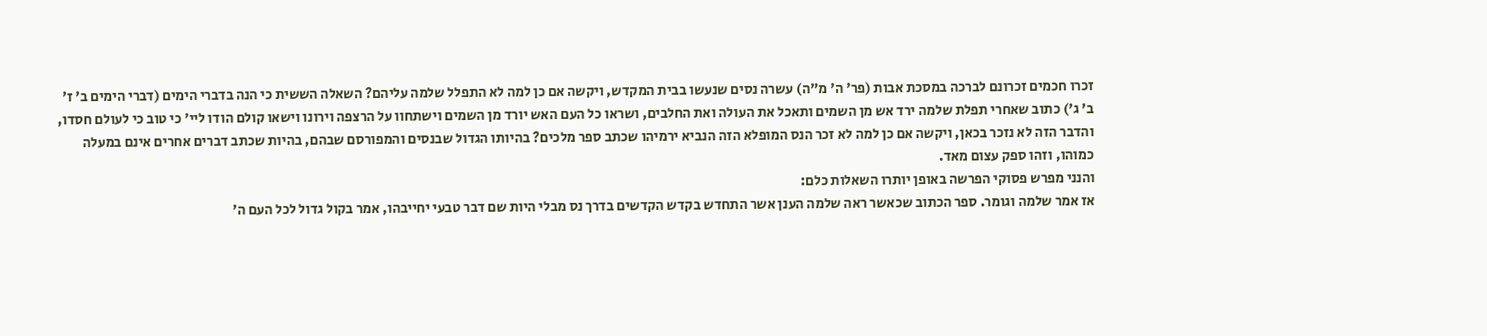זכרו חכמים זכרונם לברכה במסכת אבות (פר' ה' מ"ה) עשרה נסים שנעשו בבית המקדש, ויקשה אם כן למה לא התפלל שלמה עליהם? השאלה הששית כי הנה בדברי הימים (דברי הימים ב' ז' ב' ג') כתוב שאחרי תפלת שלמה ירד אש מן השמים ותאכל את העולה ואת החלבים, ושראו כל העם האש יורד מן השמים וישתחוו על הרצפה וירונו וישאו קולם הודו ליי' כי טוב כי לעולם חסדו, והדבר הזה לא נזכר בכאן, ויקשה אם כן למה לא זכר הנס המופלא הזה הנביא ירמיהו שכתב ספר מלכים? בהיותו הגדול שבנסים והמפורסם שבהם, בהיות שכתב דברים אחרים אינם במעלה כמוהו, וזהו ספק עצום מאד.
והנני מפרש פסוקי הפרשה באופן יותרו השאלות כלם:
אז אמר שלמה וגומר. ספר הכתוב שכאשר ראה שלמה הענן אשר התחדש בקדש הקדשים בדרך נס מבלי היות שם דבר טבעי יחייבהו, אמר בקול גדול לכל העם ה'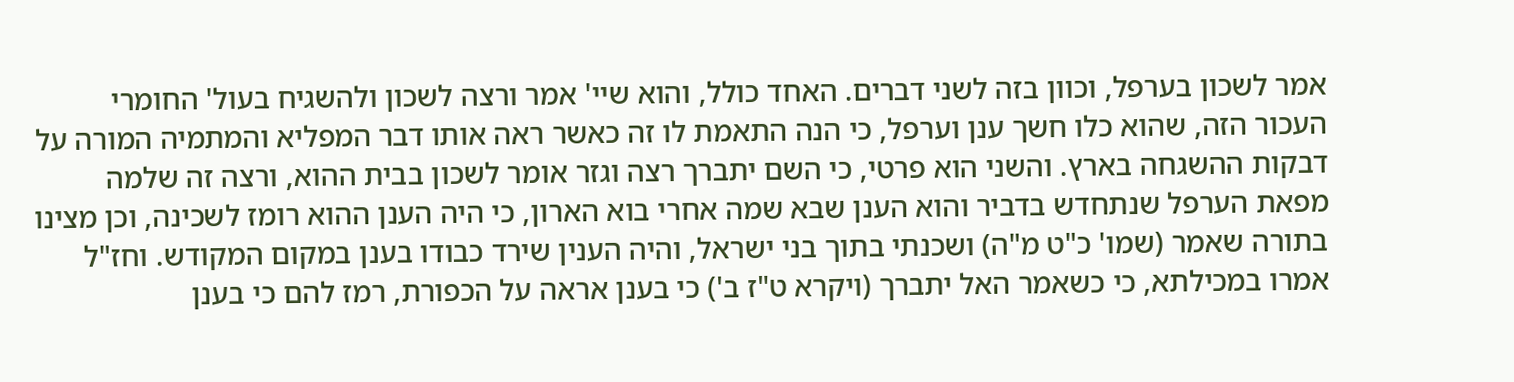אמר לשכון בערפל, וכוון בזה לשני דברים. האחד כולל, והוא שיי' אמר ורצה לשכון ולהשגיח בעול' החומרי העכור הזה, שהוא כלו חשך ענן וערפל, כי הנה התאמת לו זה כאשר ראה אותו דבר המפליא והמתמיה המורה על דבקות ההשגחה בארץ. והשני הוא פרטי, כי השם יתברך רצה וגזר אומר לשכון בבית ההוא, ורצה זה שלמה מפאת הערפל שנתחדש בדביר והוא הענן שבא שמה אחרי בוא הארון, כי היה הענן ההוא רומז לשכינה, וכן מצינו בתורה שאמר (שמו' כ"ט מ"ה) ושכנתי בתוך בני ישראל, והיה הענין שירד כבודו בענן במקום המקודש. וחז"ל אמרו במכילתא, כי כשאמר האל יתברך (ויקרא ט"ז ב') כי בענן אראה על הכפורת, רמז להם כי בענן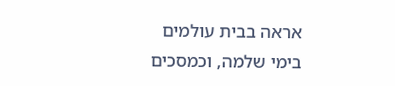אראה בבית עולמים בימי שלמה, וכמסכים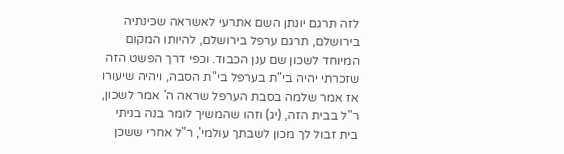לזה תרגם יונתן השם אתרעי לאשראה שכינתיה בירושלם, תרגם ערפל בירושלם, להיותו המקום המיוחד לשכון שם ענן הכבוד. וכפי דרך הפשט הזה שזכרתי יהיה בי"ת בערפל בי"ת הסבה, ויהיה שיעורו אז אמר שלמה בסבת הערפל שראה ה' אמר לשכון, ר"ל בבית הזה, (יג) וזהו שהמשיך לומר בנה בניתי בית זבול לך מכון לשבתך עולמי', ר"ל אחרי ששכן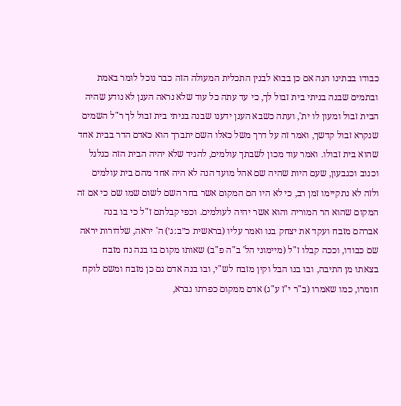כבודו בבתינו הנה אם כן בבוא לבנין התכלית המעולה הזה כבר נוכל לומר באמת ובתמים שבנה בניתי בית זבול לך, כי עד עתה כל עוד שלא נראה הענן לא נודע שהיה הבית זבול ומעון לו ית', ועתה כשבא הענן ידענו שבנה בניתי בית זבול לך ר"ל השמים שנקרא זבול קדשך, ואמר זה על דרך משל כאלו השם יתברך הוא כאדם הדר בבית אחד שהוא בית זבולו. ואמר עוד מכון לשבתך עולמים, להגיד שלא יהיה הבית הזה כגלגל וכנוב וכגבעון, שעם היות שהיה שם אהל מועד הנה לא היה אחד מהם בית עולמים ולזה לא נתקיימו זמן רב, כי לא היו הם המקום אשר בחר השם לשום שמו שם כי אם זה המקום שהוא הר המוריה והוא אשר יהיה לעולמים. וכפי קבלתם ז"ל כי בו בנה אברהם מזבח ועקד את יצחק בנו ואמר עליו (בראשית כ״ב:ג׳) ה' יראה, שלדורות יראה שם כבודו, וככה קבלו ז"ל (מיימוני הל' ב"ה פ"ב) שאותו מקום בו בנה נח מזבח בצאתו מן התיבה, ובו בנו הבל וקין מזבח לש"י, ובו בנה אדם גם כן מזבח ומשם לוקח חומרו, כמו שאמרו (ב"ר י"ז ע"ג) אדם ממקום כפרתו נברא,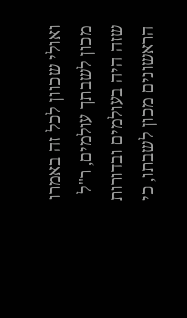ואולי שכוון לכל זה באמרו מכון לשבתך עולמים, ר"ל שזה היה בעולמים ובדורות הראשונים מכון לשבתו, כי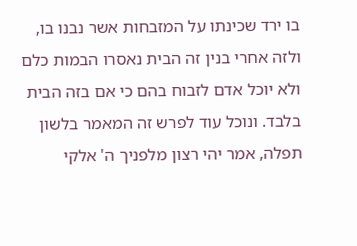בו ירד שכינתו על המזבחות אשר נבנו בו, ולזה אחרי בנין זה הבית נאסרו הבמות כלם ולא יוכל אדם לזבוח בהם כי אם בזה הבית בלבד. ונוכל עוד לפרש זה המאמר בלשון תפלה, אמר יהי רצון מלפניך ה' אלקי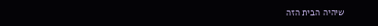שיהיה הבית הזה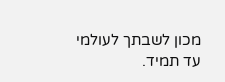מכון לשבתך לעולמי עד תמיד.